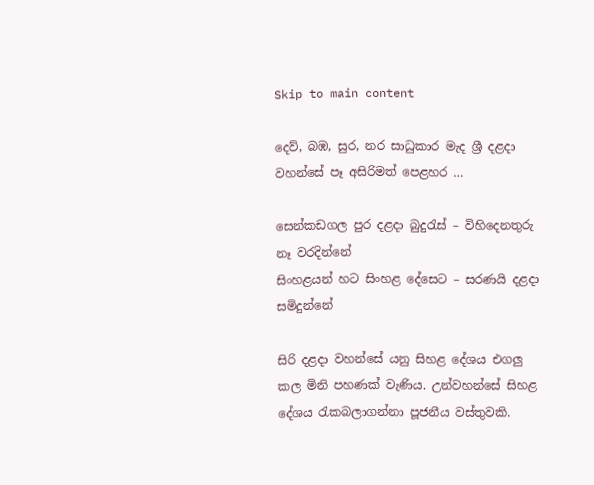Skip to main content

දෙව්, බඹ, සුර, නර සාධුකාර මැද ශ්‍රී දළදා වහන්සේ පෑ අසිරිමත් පෙළහර …

සෙන්කඩගල පුර දළදා බුදුරැස් – විහිදෙනතුරු නෑ වරදින්නේ
සිංහළයන් හට සිංහළ දේසෙට – සරණයි දළදා සමිදුන්නේ

සිරි දළදා වහන්සේ යනු සිහළ දේශය එගලු කල මිනි පහණක් වැණිය. උන්වහන්සේ සිහළ දේශය රැකබලාගන්නා පූජනීය වස්තුවකි.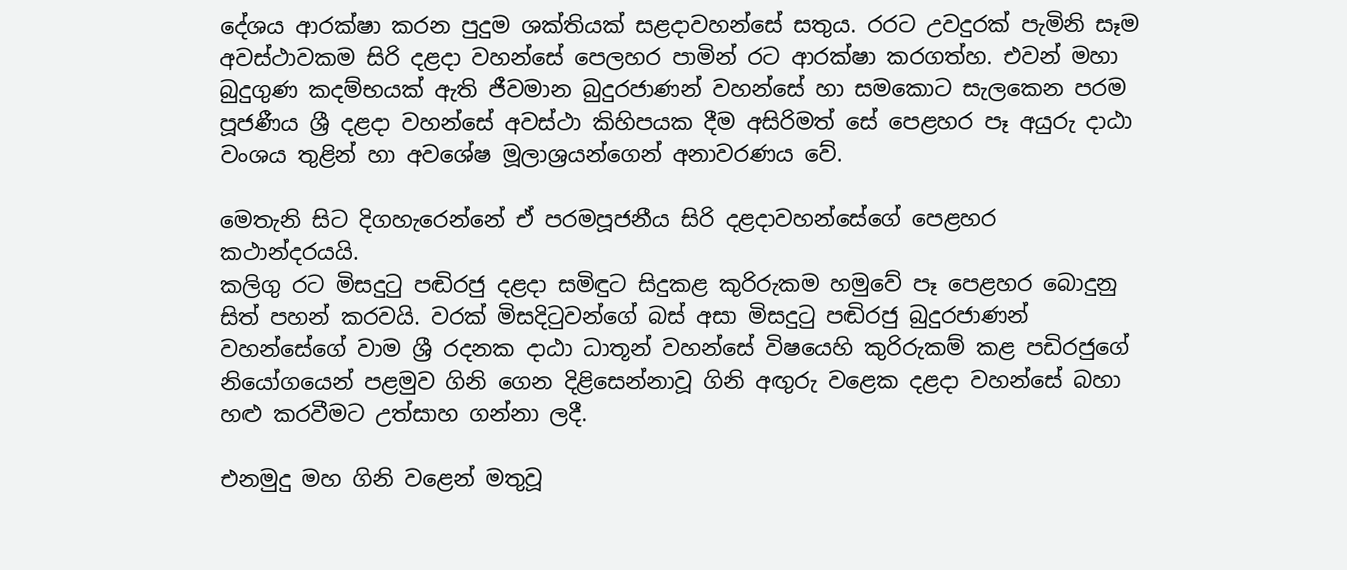දේශය ආරක්ෂා කරන පුදුම ශක්තියක් සළදාවහන්සේ සතුය. රරට උවදුරක් පැමිනි සෑම අවස්ථාවකම සිරි දළදා වහන්සේ පෙලහර පාමින් රට ආරක්ෂා කරගත්හ. එවන් මහා බුදුගුණ කදම්භයක් ඇති ජීවමාන බුදුරජාණන් වහන්සේ හා සමකොට සැලකෙන පරම පූජණීය ශ්‍රී දළදා වහන්සේ අවස්ථා කිහිපයක දීම අසිරිමත් සේ පෙළහර පෑ අයුරු දාඨා වංශය තුළින් හා අවශේෂ මූලාශ්‍රයන්ගෙන් අනාවරණය වේ.

මෙතැනි සිට දිගහැරෙන්නේ ඒ පරමපූජනීය සිරි දළදාවහන්සේගේ පෙළහර කථාන්දරයයි.
කලිගු රට මිසදුටු පඬිරජු දළදා සමිඳුට සිදුකළ කුරිරුකම හමුවේ පෑ පෙළහර බොදුනු සිත් පහන් කරවයි. වරක් මිසදිටුවන්ගේ බස් අසා මිසදුටු පඬිරජු බුදුරජාණන් වහන්සේගේ වාම ශ්‍රී රදනක දාඨා ධාතූන් වහන්සේ විෂයෙහි කුරිරුකම් කළ පඩිරජුගේ නියෝගයෙන් පළමුව ගිනි ගෙන දිළිසෙන්නාවූ ගිනි අඟුරු වළෙක දළදා වහන්සේ බහා හළු කරවීමට උත්සාහ ගන්නා ලදී.

එනමුදු මහ ගිනි වළෙන් මතුවූ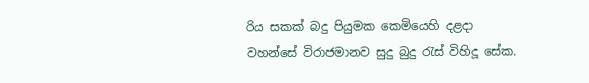රිය සකක් බදු පියුමක කෙමියෙහි දළදා වහන්සේ විරාජමානව සුදු බුදු රැස් විහිදූ සේක.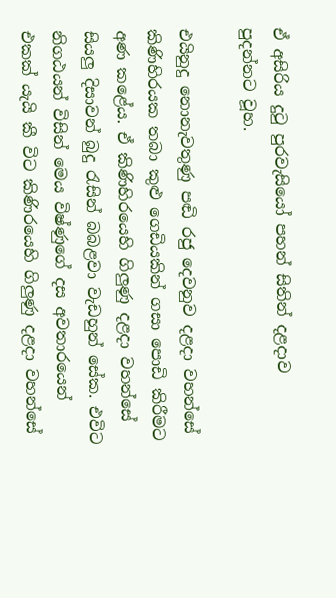ඒ අසිරිය දුටු පුරවැසියෝ පහන් සිතින් දළදාව පුදන්නට වූහ.

එයිනුදු නොනැවතුණු පඬි රජු දෙවනුව දළදා වහන්සේ කිණිහිරයක තබා කුළු ගෙඩියකින් ගසා පොඩි කිරීමට අණ කළේය. ඒ කිණිහිරයෙහි ගිලුණු දළදා වහන්සේ සියලු දිසාවන් බුදු රැසින් බබළවා වැඩහුන් සේක. එවිට නිගඨයන් විසින් මෙය විෂ්ණුගේ දස අවතාරයෙන් එකක් යැයි කී විට කිණිරයෙහි ගිලුණු දළදා වහන්සේ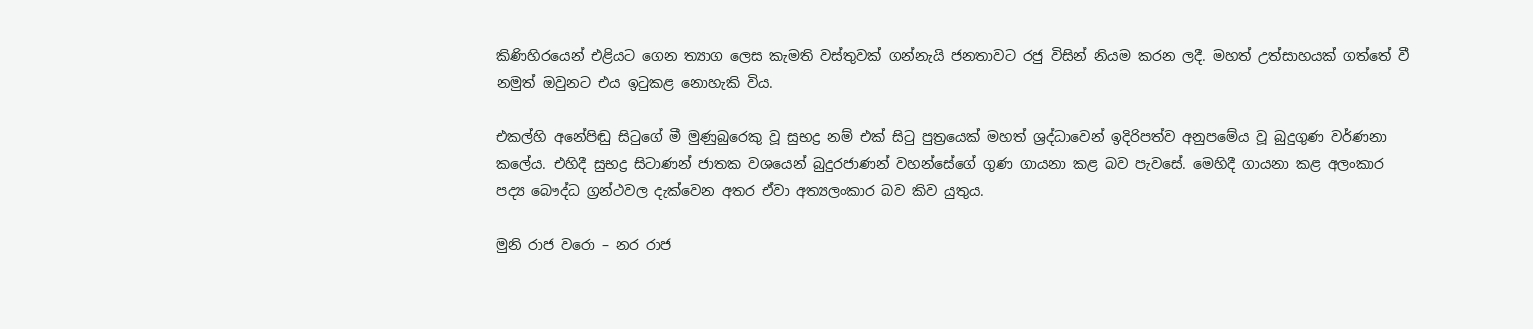කිණිහිරයෙන් එළියට ගෙන ත්‍යාග ලෙස කැමති වස්තුවක් ගන්නැයි ජනතාවට රජු විසින් නියම කරන ලදී. මහත් උත්සාහයක් ගත්තේ වී නමුත් ඔවුනට එය ඉටුකළ නොහැකි විය.

එකල්හි අනේපිඬු සිටුගේ මී මුණුබුරෙකු වූ සුභද්‍ර නම් එක් සිටු පුත්‍රයෙක් මහත් ශ්‍රද්ධාවෙන් ඉදිරිපත්ව අනුපමේය වූ බුදුගුණ වර්ණනා කලේය. එහිදී සුභද්‍ර සිටාණන් ජාතක වශයෙන් බුදුරජාණන් වහන්සේගේ ගුණ ගායනා කළ බව පැවසේ. මෙහිදී ගායනා කළ අලංකාර පද්‍ය බෞද්ධ ග්‍රන්ථවල දැක්‌වෙන අතර ඒවා අත්‍යලංකාර බව කිව යුතුය.

මුනි රාජ වරො – නර රාජ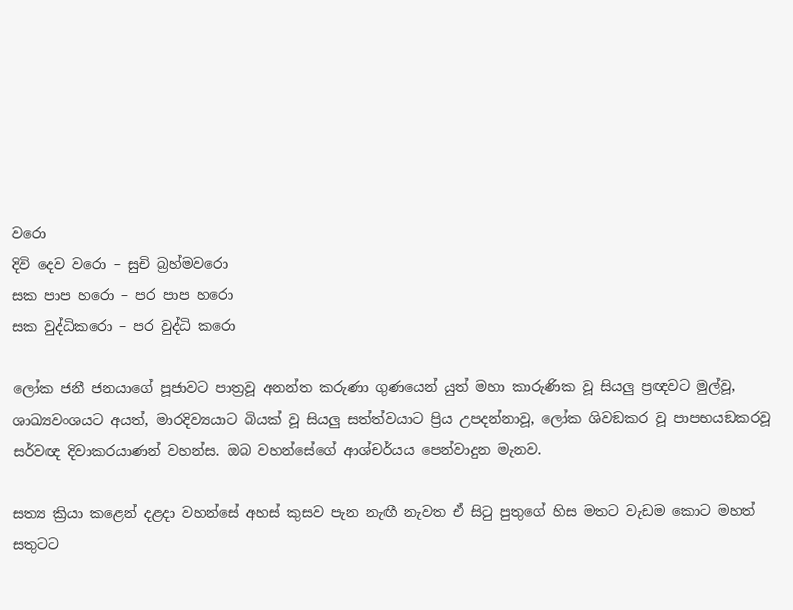වරො
දිවි දෙව වරො – සුචි බ්‍රහ්මවරො
සක පාප හරො – පර පාප හරො
සක වුද්ධිකරො – පර වුද්ධි කරො

ලෝක ජනී ජනයාගේ පූජාවට පාත්‍රවූ අනන්ත කරුණා ගුණයෙන් යුත් මහා කාරුණික වූ සියලු ප්‍රඥවට මුල්වූ, ශාඛ්‍යවංශයට අයත්, මාරදිව්‍යයාට බියක්‌ වූ සියලු සත්ත්වයාට ප්‍රිය උපදන්නාවූ, ලෝක ශිවඞකර වූ පාපභයඞකරවූ සර්වඥ දිවාකරයාණන් වහන්ස. ඔබ වහන්සේගේ ආශ්චර්යය පෙන්වාදුන මැනව.

සත්‍ය ක්‍රියා කළෙන් දළදා වහන්සේ අහස් කුසව පැන නැඟී නැවත ඒ සිටු පුතුගේ හිස මතට වැඩම කොට මහත් සතුටට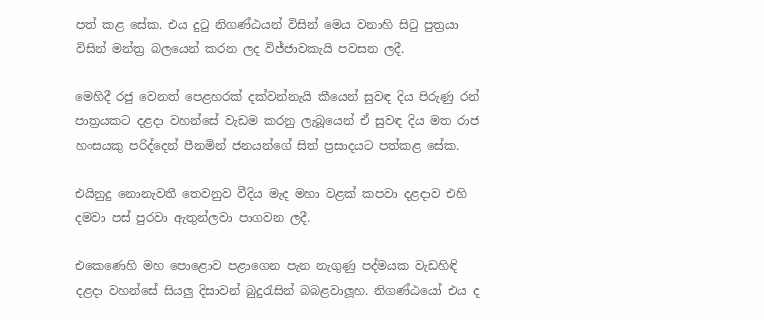පත් කළ සේක. එය දුටු නිගණ්ඨයන් විසින් මෙය වනාහි සිටු පුත්‍රයා විසින් මන්ත්‍ර බලයෙන් කරන ලද විජ්ජාවකැයි පවසන ලදී.

මෙහිදී රජු වෙනත් පෙළහරක් දක්වන්නැයි කීයෙන් සුවඳ දිය පිරුණු රන් පාත්‍රයකට දළදා වහන්සේ වැඩම කරනු ලැබූයෙන් ඒ සුවඳ දිය මත රාජ හංසයකු පරිද්දෙන් පීනමින් ජනයන්ගේ සිත් ප්‍රසාදයට පත්කළ සේක.

එයිනුදු නොනැවතී තෙවනුව වීදිය මැද මහා වළක් කපවා දළදාව එහි දමවා පස් පුරවා ඇතුන්ලවා පාගවන ලදී.

එකෙණෙහි මහ පොළොව පළාගෙන පැන නැගුණු පද්මයක වැඩහිඳි දළදා වහන්සේ සියලු දිසාවන් බුදුරැසින් බබළවාලූහ. නිගණ්ඨයෝ එය ද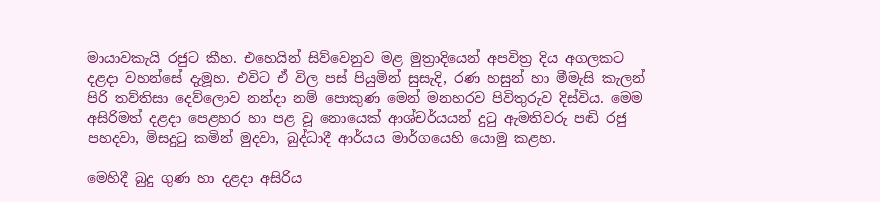මායාවකැයි රජුට කීහ. එහෙයින් සිව්වෙනුව මළ මුත්‍රාදියෙන් අපවිත්‍ර දිය අගලකට දළදා වහන්සේ දැමූහ. එවිට ඒ විල පස් පියුමින් සුසැදි, රණ හසුන් හා මීමැසි කැලන් පිරි තව්තිසා දෙව්ලොව නන්දා නම් පොකුණ මෙන් මනහරව පිවිතුරුව දිස්විය. මෙම අසිරිමත් දළදා පෙළහර හා පළ වූ නොයෙක් ආශ්චර්යයන් දුටු ඇමතිවරු පඬි රජු පහදවා, මිසදුටු කමින් මුදවා, බුද්ධාදී ආර්යය මාර්ගයෙහි යොමු කළහ.

මෙහිදී බුදු ගුණ හා දළදා අසිරිය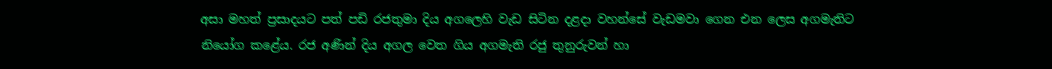අසා මහත් ප්‍රසාදයට පත් පඩි රජතුමා දිය අගලෙහි වැඩ සිටින දළදා වහන්සේ වැඩමවා ගෙන එන ලෙස අගමැතිට නියෝග කළේය. රජ අණින් දිය අගල වෙත ගිය අගමැති රජු තුනුරුවන් හා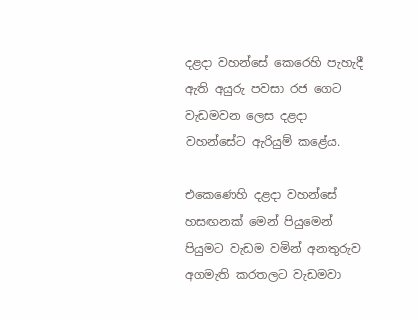දළදා වහන්සේ කෙරෙහි පැහැදී ඇති අයුරු පවසා රජ ගෙට වැඩමවන ලෙස දළදා වහන්සේට ඇරියුම් කළේය.

එකෙණෙහි දළදා වහන්සේ හසඟනක් මෙන් පියුමෙන් පියුමට වැඩම වමින් අනතුරුව අගමැති කරතලට වැඩමවා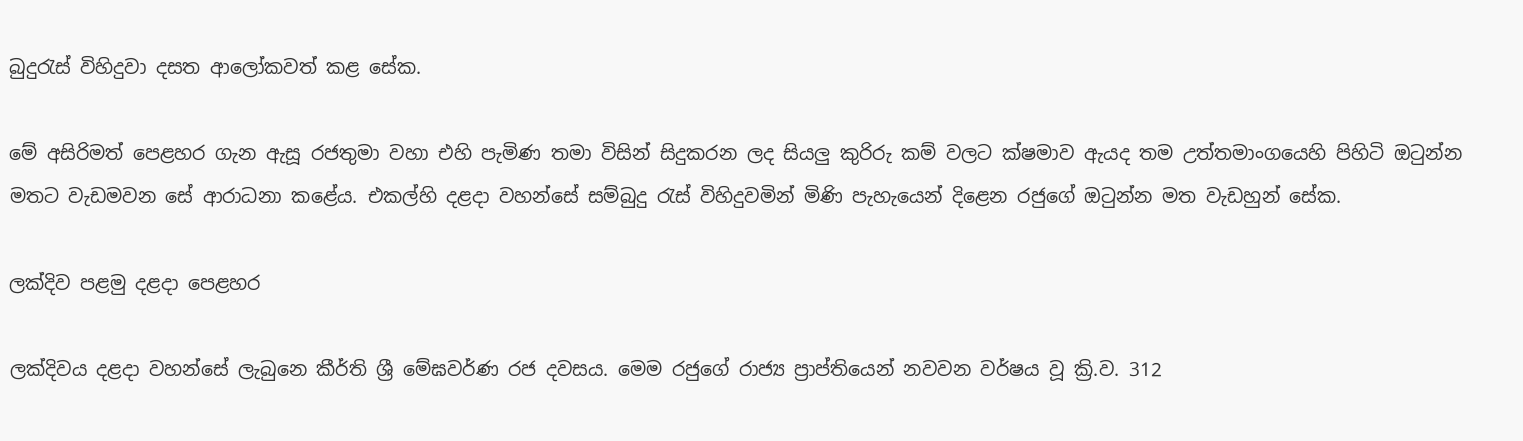බුදුරැස් විහිදුවා දසත ආලෝකවත් කළ සේක.

මේ අසිරිමත් පෙළහර ගැන ඇසූ රජතුමා වහා එහි පැමිණ තමා විසින් සිදුකරන ලද සියලු කුරිරු කම් වලට ක්ෂමාව ඇයද තම උත්තමාංගයෙහි පිහිටි ඔටුන්න මතට වැඩමවන සේ ආරාධනා කළේය. එකල්හි දළදා වහන්සේ සම්බුදු රැස් විහිදුවමින් මිණි පැහැයෙන් දිළෙන රජුගේ ඔටුන්න මත වැඩහුන් සේක.

ලක්දිව පළමු දළදා පෙළහර

ලක්දිවය දළදා වහන්සේ ලැබුනෙ කීර්ති ශ්‍රී මේඝවර්ණ රජ දවසය. මෙම රජුගේ රාජ්‍ය ප්‍රාප්තියෙන් නවවන වර්ෂය වූ ක්‍රි.ව. 312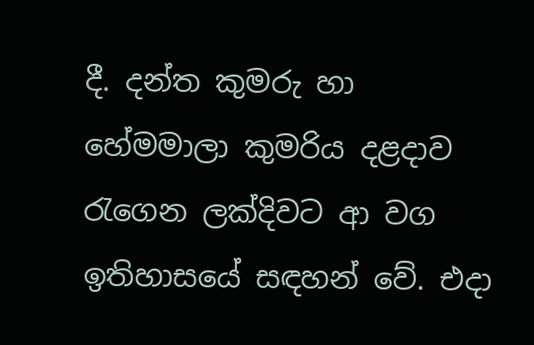දී. දන්ත කුමරු හා හේමමාලා කුමරිය දළදාව රැගෙන ලක්‌දිවට ආ වග ඉතිහාසයේ සඳහන් වේ. එදා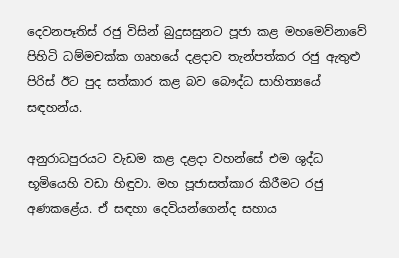දෙවනපෑතිස්‌ රජු විසින් බුදුසසුනට පූජා කළ මහමෙව්නාවේ පිහිටි ධම්මචක්‌ක ගෘහයේ දළදාව තැන්පත්කර රජු ඇතුළු පිරිස්‌ ඊට පුද සත්කාර කළ බව බෞද්ධ සාහිත්‍යයේ සඳහන්ය.

අනුරාධපුරයට වැඩම කළ දළදා වහන්සේ එම ශුද්ධ භූමියෙහි වඩා හිඳුවා. මහ පූජාසත්කාර කිරීමට රජු අණකළේය. ඒ සඳහා දෙවියන්ගෙන්ද සහාය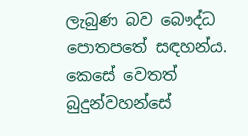ලැබුණ බව බෞද්ධ පොතපතේ සඳහන්ය. කෙසේ වෙතත් බුදුන්වහන්සේ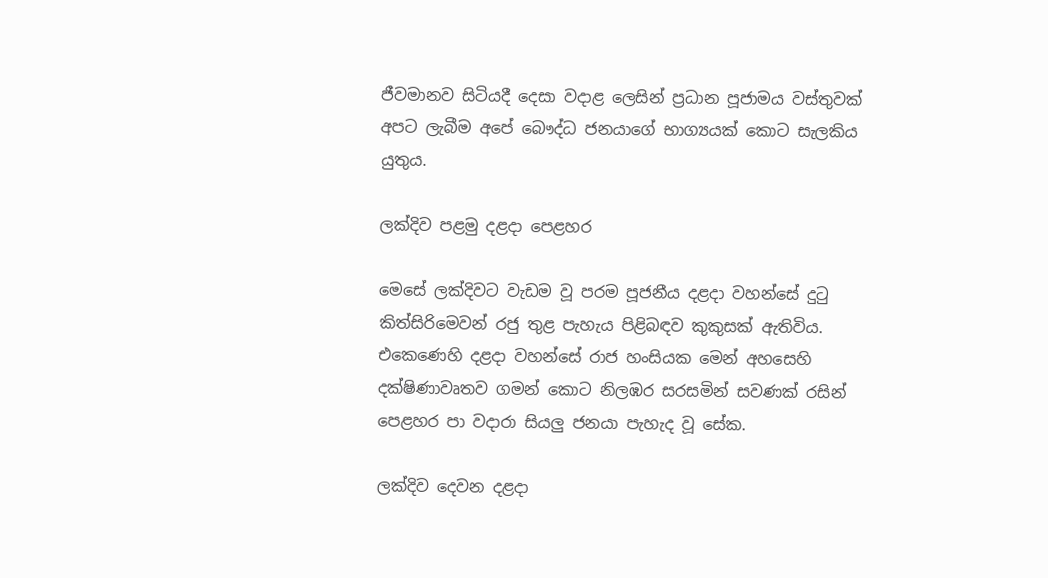ජීවමානව සිටියදී දෙසා වදාළ ලෙසින් ප්‍රධාන පූජාමය වස්‌තුවක්‌ අපට ලැබීම අපේ බෞද්ධ ජනයාගේ භාග්‍යයක්‌ කොට සැලකිය යුතුය.

ලක්දිව පළමු දළදා පෙළහර

මෙසේ ලක්දිවට වැඩම වූ පරම පූජනීය දළදා වහන්සේ දුටු කිත්සිරිමෙවන් රජු තුළ පැහැය පිළිබඳව කුකුසක් ඇතිවිය. එකෙණෙහි දළදා වහන්සේ රාජ හංසියක මෙන් අහසෙහි දක්ෂිණාවෘතව ගමන් කොට නිලඹර සරසමින් සවණක් රසින් පෙළහර පා වදාරා සියලු ජනයා පැහැද වූ සේක.

ලක්දිව දෙවන දළදා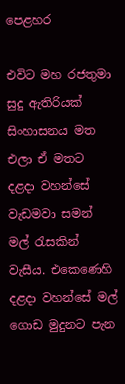පෙළහර

එවිට මහ රජතුමා සුදු ඇතිරියක් සිංහාසනය මත එලා ඒ මතට දළදා වහන්සේ වැඩමවා සමන් මල් රැසකින් වැසීය. එකෙණෙහි දළදා වහන්සේ මල් ගොඩ මුදුනට පැන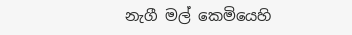නැගී මල් කෙමියෙහි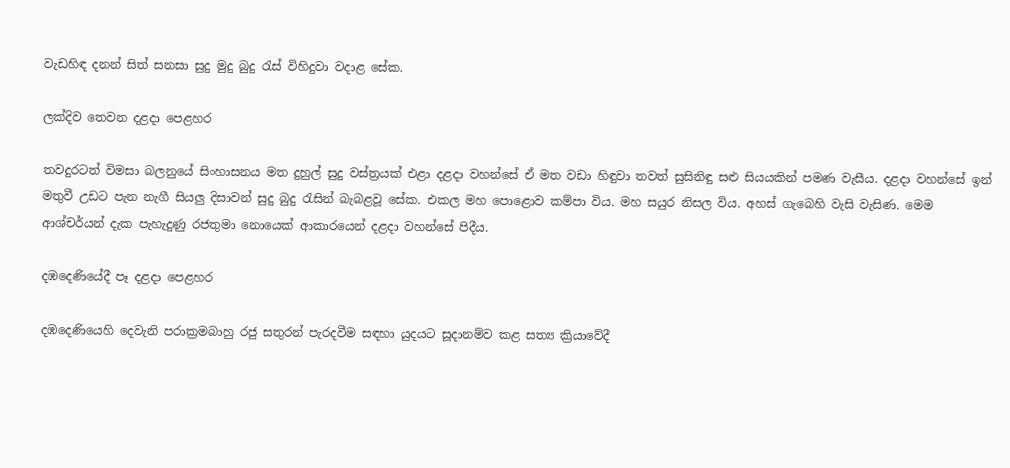වැඩහිඳ දනන් සිත් සනසා සුදු මුදු බුදු රැස් විහිදුවා වදාළ සේක.

ලක්දිව තෙවන දළදා පෙළහර

තවදුරටත් විමසා බලනුයේ සිංහාසනය මත දුහුල් සුදු වස්ත්‍රයක් එළා දළදා වහන්සේ ඒ මත වඩා හිඳුවා තවත් සුසිනිඳු සළු සියයකින් පමණ වැසීය. දළදා වහන්සේ ඉන් මතුවී උඩට පැන නැගී සියලු දිසාවන් සුදු බුදු රැසින් බැබළවූ සේක. එකල මහ පොළොව කම්පා විය. මහ සයුර නිසල විය. අහස් ගැබෙහි වැසි වැසිණ. මෙම ආශ්චර්යන් දැක පැහැදුණු රජතුමා නොයෙක් ආකාරයෙන් දළදා වහන්සේ පිදීය.

දඹදෙණියේදී පෑ දළදා පෙළහර

දඹදෙණියෙහි දෙවැනි පරාක්‍රමබාහු රජු සතුරන් පැරදවීම සඳහා යුදයට සූදානම්ව කළ සත්‍ය ක්‍රියාවේදී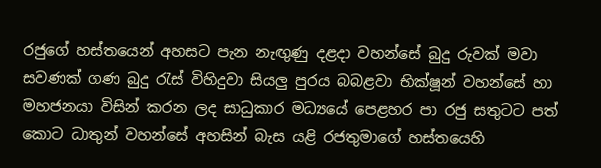රජුගේ හස්තයෙන් අහසට පැන නැඟුණු දළදා වහන්සේ බුදු රුවක් මවා සවණක් ගණ බුදු රැස් විහිදුවා සියලු පුරය බබළවා භික්ෂූන් වහන්සේ හා මහජනයා විසින් කරන ලද සාධුකාර මධ්‍යයේ පෙළහර පා රජු සතුටට පත් කොට ධාතුන් වහන්සේ අහසින් බැස යළි රජතුමාගේ හස්තයෙහි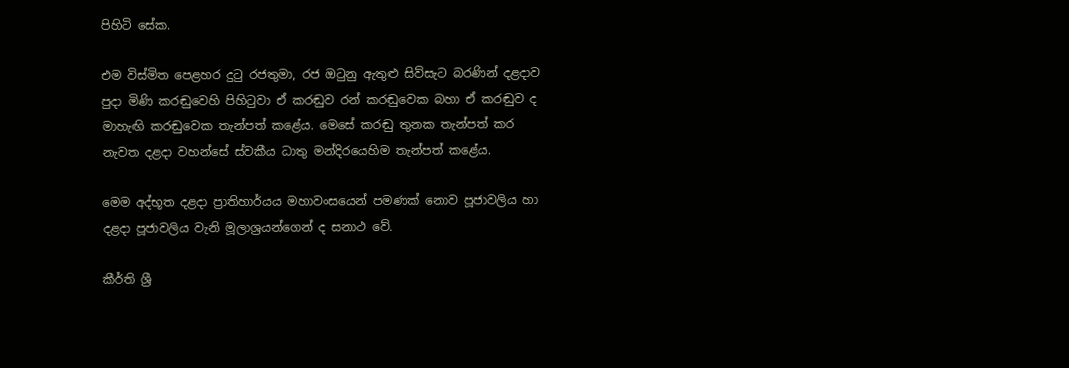පිහිටි සේක.

එම විස්මිත පෙළහර දුටු රජතුමා, රජ ඔටුනු ඇතුළු සිව්සැට බරණින් දළදාව පුදා මිණි කරඬුවෙහි පිහිටුවා ඒ කරඬුව රන් කරඬුවෙක බහා ඒ කරඬුව ද මාහැඟි කරඬුවෙක තැන්පත් කළේය. මෙසේ කරඬු තුනක තැන්පත් කර නැවත දළදා වහන්සේ ස්වකීය ධාතු මන්දිරයෙහිම තැන්පත් කළේය.

මෙම අද්භූත දළදා ප්‍රාතිහාර්යය මහාවංසයෙන් පමණක් නොව පූජාවලිය හා දළදා පූජාවලිය වැනි මූලාශ්‍රයන්ගෙන් ද සනාථ වේ.

කීර්ති ශ්‍රී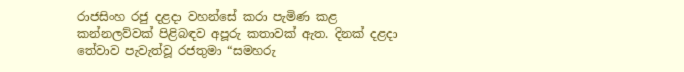රාජසිංහ රජු දළදා වහන්සේ කරා පැමිණ කළ කන්නලව්වක්‌ පිළිබඳව අපූරු කතාවක්‌ ඇත. දිනක්‌ දළදා තේවාව පැවැත්වූ රජතුමා “සමහරු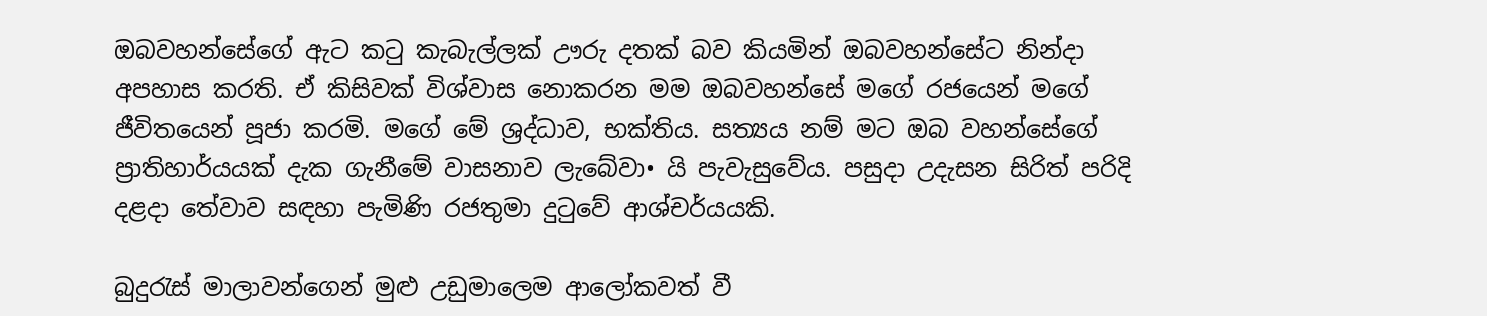ඔබවහන්සේගේ ඇට කටු කැබැල්ලක්‌ ඌරු දතක්‌ බව කියමින් ඔබවහන්සේට නින්දා අපහාස කරති. ඒ කිසිවක්‌ විශ්වාස නොකරන මම ඔබවහන්සේ මගේ රජයෙන් මගේ ජීවිතයෙන් පූජා කරමි. මගේ මේ ශ්‍රද්ධාව, භක්‌තිය. සත්‍යය නම් මට ඔබ වහන්සේගේ ප්‍රාතිහාර්යයක්‌ දැක ගැනීමේ වාසනාව ලැබේවා• යි පැවැසුවේය. පසුදා උදැසන සිරිත් පරිදි දළදා තේවාව සඳහා පැමිණි රජතුමා දුටුවේ ආශ්චර්යයකි.

බුදුරැස්‌ මාලාවන්ගෙන් මුළු උඩුමාලෙම ආලෝකවත් වී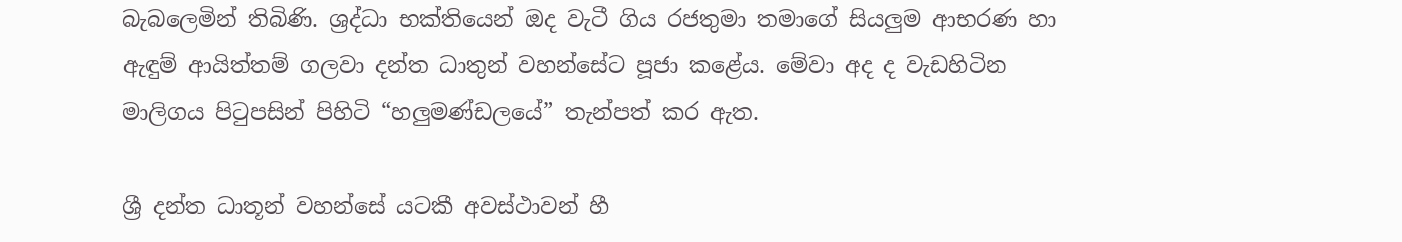බැබලෙමින් තිබිණි. ශ්‍රද්ධා භක්‌තියෙන් ඔද වැටී ගිය රජතුමා තමාගේ සියලුම ආභරණ හා ඇඳුම් ආයිත්තම් ගලවා දන්ත ධාතුන් වහන්සේට පූජා කළේය. මේවා අද ද වැඩහිටින මාලිගය පිටුපසින් පිහිටි “හලුමණ්‌ඩලයේ” තැන්පත් කර ඇත.

ශ්‍රී දන්ත ධාතූන් වහන්සේ යටකී අවස්ථාවන් හී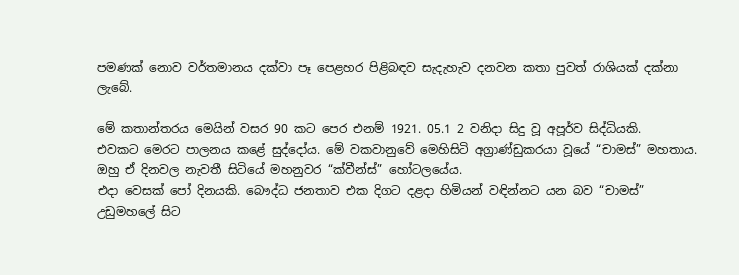පමණක් නොව වර්තමානය දක්වා පෑ පෙළහර පිළිබඳව සැදැහැව දනවන කතා පුවත් රාශියක් දක්නා ලැබේ.

මේ කතාන්තරය මෙයින් වසර 90 කට පෙර එනම් 1921. 05.1 2 වනිදා සිදු වූ අපූර්ව සිද්ධියකි.
එවකට මෙරට පාලනය කළේ සුද්දෝය. මේ වකවානුවේ මෙහිසිටි අග්‍රාණ්‌ඩුකරයා වූයේ “චාමස්‌” මහතාය. ඔහු ඒ දිනවල නැවතී සිටියේ මහනුවර “ක්‌වීන්ස්‌” හෝටලයේය.
එදා වෙසක්‌ පෝ දිනයකි. බෞද්ධ ජනතාව එක දිගට දළදා හිමියන් වඳින්නට යන බව “චාමස්‌” උඩුමහලේ සිට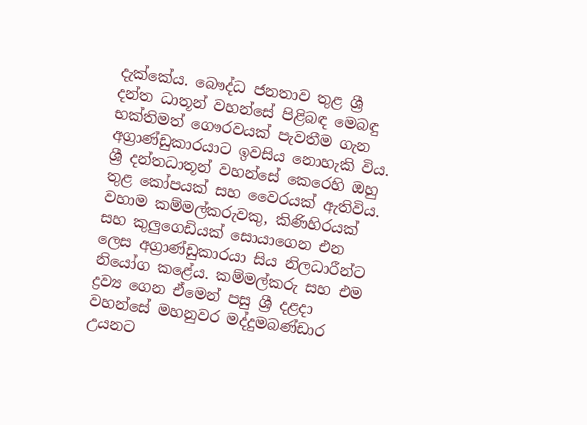දැක්‌කේය. බෞද්ධ ජනතාව තුළ ශ්‍රී දන්ත ධාතූන් වහන්සේ පිළිබඳ මෙබඳු භක්‌තිමත් ගෞරවයක්‌ පැවතීම ගැන අග්‍රාණ්‌ඩුකාරයාට ඉවසිය නොහැකි විය. ශ්‍රී දන්තධාතූන් වහන්සේ කෙරෙහි ඔහු තුළ කෝපයක්‌ සහ වෛරයක්‌ ඇතිවිය. වහාම කම්මල්කරුවකු, කිණිහිරයක්‌ සහ කුලුගෙඩියක්‌ සොයාගෙන එන ලෙස අග්‍රාණ්‌ඩුකාරයා සිය නිලධාරීන්ට නියෝග කළේය. කම්මල්කරු සහ එම ද්‍රව්‍ය ගෙන ඒමෙන් පසු ශ්‍රී දළදා වහන්සේ මහනුවර මද්දුමබණ්‌ඩාර උයනට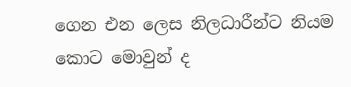ගෙන එන ලෙස නිලධාරීන්ට නියම කොට මොවුන් ද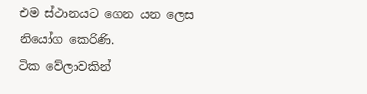එම ස්‌ථානයට ගෙන යන ලෙස නියෝග කෙරිණි.
ටික වේලාවකින්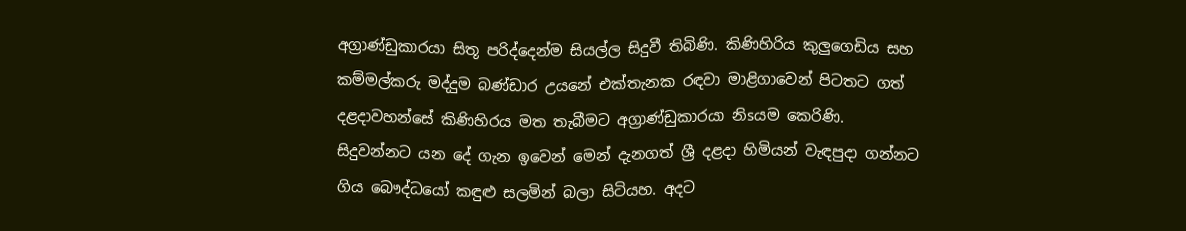අග්‍රාණ්‌ඩුකාරයා සිතූ පරිද්දෙන්ම සියල්ල සිදුවී තිබිණි. කිණිහිරිය කුලුගෙඩිය සහ කම්මල්කරු මද්දුම බණ්‌ඩාර උයනේ එක්‌තැනක රඳවා මාළිගාවෙන් පිටතට ගත් දළදාවහන්සේ කිණිහිරය මත තැබීමට අග්‍රාණ්‌ඩුකාරයා නිsයම කෙරිණි.
සිදුවන්නට යන දේ ගැන ඉවෙන් මෙන් දැනගත් ශ්‍රී දළදා හිමියන් වැඳපුදා ගන්නට ගිය බෞද්ධයෝ කඳුළු සලමින් බලා සිටියහ. අදට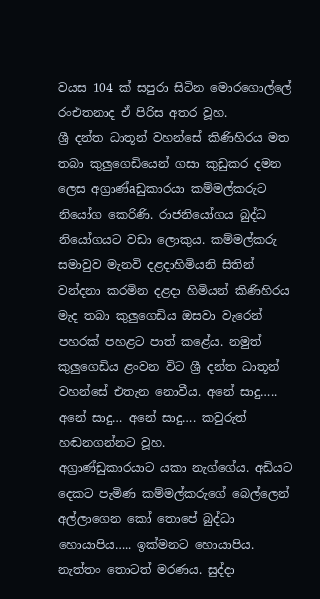වයස 104 ක්‌ සපුරා සිටින මොරගොල්ලේ රංඑතනාද ඒ පිරිස අතර වූහ.
ශ්‍රී දන්ත ධාතූන් වහන්සේ කිණිහිරය මත තබා කුලුගෙඩියෙන් ගසා කුඩුකර දමන ලෙස අග්‍රාණ්‌aඩුකාරයා කම්මල්කරුට නියෝග කෙරිණි. රාජනියෝගය බුද්ධ නියෝගයට වඩා ලොකුය. කම්මල්කරු සමාවුව මැනවි දළදාහිමියනි සිතින් වන්දනා කරමින දළදා හිමියන් කිණිහිරය මැද තබා කුලුගෙඩිය ඔසවා වැරෙන් පහරක්‌ පහළට පාත් කළේය. නමුත් කුලුගෙඩිය ළංවන විට ශ්‍රී දන්ත ධාතූන් වහන්සේ එතැන නොවීය. අනේ සාදු….. අනේ සාදු… අනේ සාදු…. කවුරුත් හඬනගන්නට වූහ.
අග්‍රාණ්‌ඩුකාරයාට යකා නැග්ගේය. අඩියට දෙකට පැමිණ කම්මල්කරුගේ බෙල්ලෙන් අල්ලාගෙන කෝ තොපේ බුද්ධා හොයාපිය….. ඉක්‌මනට හොයාපිය. නැත්තං තොටත් මරණය. සුද්දා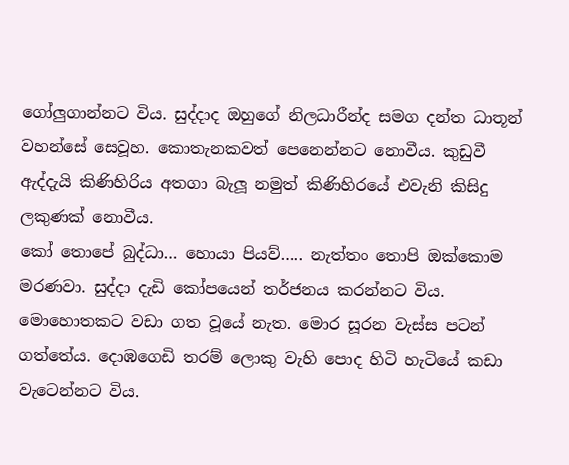ගෝලුගාන්නට විය. සුද්දාද ඔහුගේ නිලධාරීන්ද සමග දන්ත ධාතූන් වහන්සේ සෙවූහ. කොතැනකවත් පෙනෙන්නට නොවීය. කුඩුවී ඇද්දැයි කිණිහිරිය අතගා බැලූ නමුත් කිණිහිරයේ එවැනි කිසිදු ලකුණක්‌ නොවීය.
කෝ තොපේ බුද්ධා… හොයා පියව්….. නැත්තං තොපි ඔක්‌කොම මරණවා. සුද්දා දැඩි කෝපයෙන් තර්ජනය කරන්නට විය. මොහොතකට වඩා ගත වූයේ නැත. මොර සූරන වැස්‌ස පටන් ගත්තේය. දොඹගෙඩි තරම් ලොකු වැහි පොද හිටි හැටියේ කඩා වැටෙන්නට විය.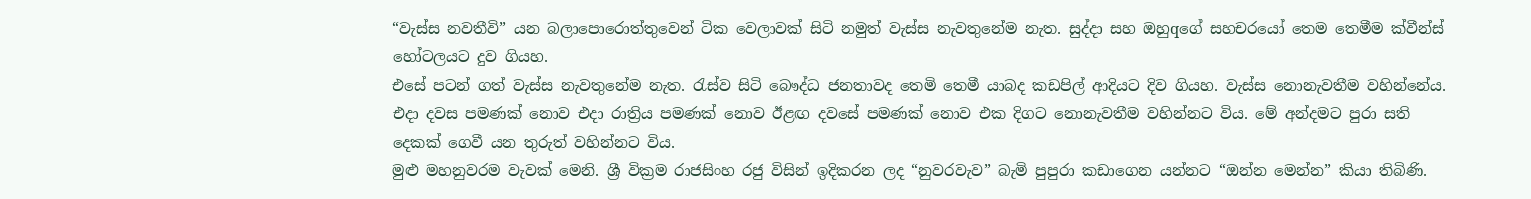“වැස්‌ස නවතීවි” යන බලාපොරොත්තුවෙන් ටික වෙලාවක්‌ සිටි නමුත් වැස්‌ස නැවතුනේම නැත. සුද්දා සහ ඔහුqගේ සහචරයෝ තෙම තෙමීම ක්‌වීන්ස්‌ හෝටලයට දුව ගියහ.
එසේ පටන් ගත් වැස්‌ස නැවතුනේම නැත. රැස්‌ව සිටි බෞද්ධ ජනතාවද තෙමි තෙමී යාබද කඩපිල් ආදියට දිව ගියහ. වැස්‌ස නොනැවතීම වහින්නේය.
එදා දවස පමණක්‌ නොව එදා රාත්‍රිය පමණක්‌ නොව ඊළඟ දවසේ පමණක්‌ නොව එක දිගට නොනැවතීම වහින්නට විය. මේ අන්දමට පුරා සති දෙකක්‌ ගෙවී යන තුරුත් වහින්නට විය.
මුළු මහනුවරම වැවක්‌ මෙනි. ශ්‍රී වික්‍රම රාජසිංහ රජු විසින් ඉදිකරන ලද “නුවරවැව” බැමි පුපුරා කඩාගෙන යන්නට “ඔන්න මෙන්න” කියා තිබිණි.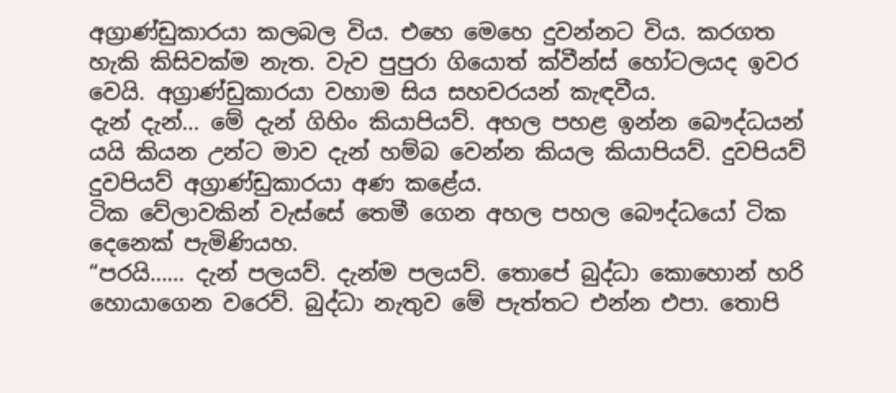අග්‍රාණ්‌ඩුකාරයා කලබල විය. එහෙ මෙහෙ දුවන්නට විය. කරගත හැකි කිසිවක්‌ම නැත. වැව පුපුරා ගියොත් ක්‌වීන්ස්‌ හෝටලයද ඉවර වෙයි. අග්‍රාණ්‌ඩුකාරයා වහාම සිය සහචරයන් කැඳවීය.
දැන් දැන්… මේ දැන් ගිහිං කියාපියව්. අහල පහළ ඉන්න බෞද්ධයන් යයි කියන උන්ට මාව දැන් හම්බ වෙන්න කියල කියාපියව්. දුවපියව් දුවපියව් අග්‍රාණ්‌ඩුකාරයා අණ කළේය.
ටික වේලාවකින් වැස්‌සේ තෙමී ගෙන අහල පහල බෞද්ධයෝ ටික දෙනෙක්‌ පැමිණියහ.
“පරයි…… දැන් පලයව්. දැන්ම පලයව්. තොපේ බුද්ධා කොහොන් හරි හොයාගෙන වරෙව්. බුද්ධා නැතුව මේ පැත්තට එන්න එපා. තොපි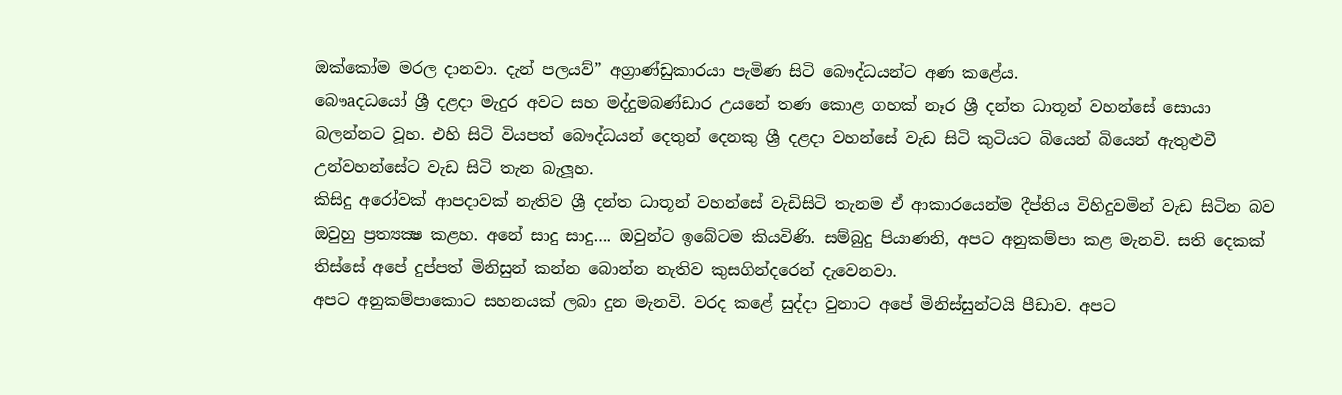ඔක්‌කෝම මරල දානවා. දැන් පලයව්” අග්‍රාණ්‌ඩුකාරයා පැමිණ සිටි බෞද්ධයන්ට අණ කළේය.
බෞaදධයෝ ශ්‍රී දළදා මැදුර අවට සහ මද්දුමබණ්‌ඩාර උයනේ තණ කොළ ගහක්‌ නෑර ශ්‍රී දන්ත ධාතූන් වහන්සේ සොයා බලන්නට වූහ. එහි සිටි වියපත් බෞද්ධයන් දෙතුන් දෙනකු ශ්‍රී දළදා වහන්සේ වැඩ සිටි කුටියට බියෙන් බියෙන් ඇතුළුවී උන්වහන්සේට වැඩ සිටි තැන බැලූහ.
කිසිදු අරෝවක්‌ ආපදාවක්‌ නැතිව ශ්‍රී දන්ත ධාතූන් වහන්සේ වැඩිසිටි තැනම ඒ ආකාරයෙන්ම දීප්තිය විහිදුවමින් වැඩ සිටින බව ඔවුහු ප්‍රත්‍යක්‍ෂ කළහ. අනේ සාදු සාදු…. ඔවුන්ට ඉබේටම කියවිණි. සම්බුදු පියාණනි, අපට අනුකම්පා කළ මැනවි. සති දෙකක්‌ තිස්‌සේ අපේ දුප්පත් මිනිසුන් කන්න බොන්න නැතිව කුසගින්දරෙන් දැවෙනවා.
අපට අනුකම්පාකොට සහනයක්‌ ලබා දුන මැනවි. වරද කළේ සුද්දා වුනාට අපේ මිනිස්‌සුන්ටයි පීඩාව. අපට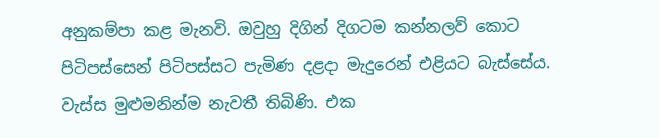අනුකම්පා කළ මැනවි. ඔවුහු දිගින් දිගටම කන්නලව් කොට පිටිපස්‌සෙන් පිටිපස්‌සට පැමිණ දළදා මැදුරෙන් එළියට බැස්‌සේය.
වැස්‌ස මුළුමනින්ම නැවතී තිබිණි. එක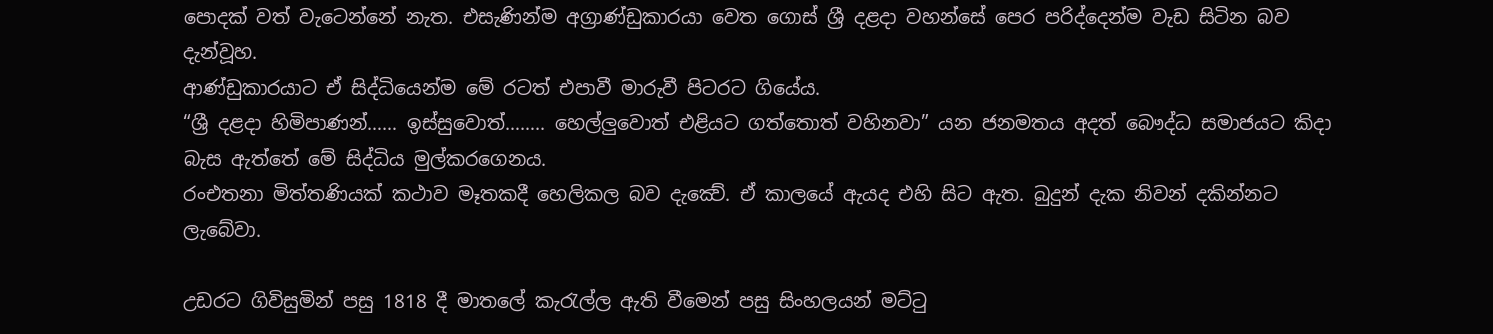පොදක්‌ වත් වැටෙන්නේ නැත. එසැණින්ම අග්‍රාණ්‌ඩුකාරයා වෙත ගොස්‌ ශ්‍රී දළදා වහන්සේ පෙර පරිද්දෙන්ම වැඩ සිටින බව දැන්වූහ.
ආණ්‌ඩුකාරයාට ඒ සිද්ධියෙන්ම මේ රටත් එපාවී මාරුවී පිටරට ගියේය.
“ශ්‍රී දළදා හිමිපාණන්…… ඉස්‌සුවොත්…….. හෙල්ලුවොත් එළියට ගත්තොත් වහිනවා” යන ජනමතය අදත් බෞද්ධ සමාජයට කිදා බැස ඇත්තේ මේ සිද්ධිය මුල්කරගෙනය.
රංඑතනා මිත්තණියක් කථාව මෑතකදී හෙලිකල බව දැක්‍වේ. ඒ කාලයේ ඇයද එහි සිට ඇත. බුදුන් දැක නිවන් දකින්නට ලැබේවා.

උඩරට ගිවිසුමින් පසු 1818 දී මාතලේ කැරැල්ල ඇති වීමෙන් පසු සිංහලයන් මට්‌ටු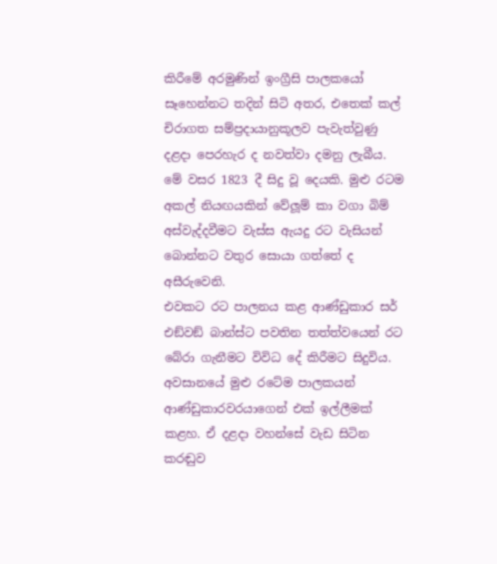කිරීමේ අරමුණින් ඉංග්‍රීසි පාලකයෝ සෑහෙන්නට තදින් සිටි අතර, එතෙක්‌ කල් චිරාගත සම්ප්‍රදායානුකූලව පැවැත්වුණු දළදා පෙරහැර ද නවත්වා දමනු ලැබීය. මේ වසර 1823 දී සිදු වූ දෙයකි. මුළු රටම අකල් නියඟයකින් වේලූම් කා වගා බිම් අස්වැද්දවීමට වැස්ස ඇයදු රට වැසියන් බොන්නට වතුර සොයා ගත්තේ ද අසීරුවෙනි.
එවකට රට පාලනය කළ ආණ්ඩුකාර සර් එඞ්වඞ් බාන්ස්ට පවතින තත්ත්වයෙන් රට බේරා ගැනීමට විවිධ දේ කිරීමට සිදුවිය. අවසානයේ මුළු රටේම පාලකයන් ආණ්ඩුකාරවරයාගෙන් එක් ඉල්ලීමක් කළහ. ඒ දළදා වහන්සේ වැඩ සිටින කරඬුව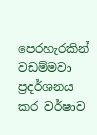පෙරහැරකින් වඩම්මවා ප්‍රදර්ශනය කර වර්ෂාව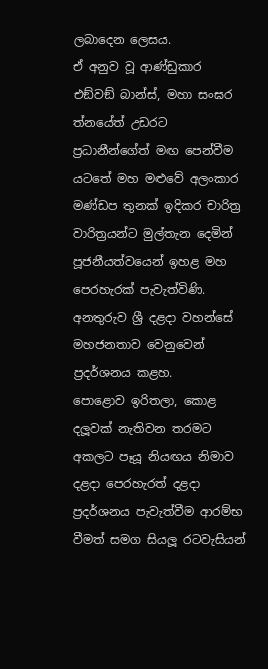ලබාදෙන ලෙසය.
ඒ අනුව වූ ආණ්ඩුකාර එඞ්වඞ් බාන්ස්, මහා සංඝර ත්නයේත් උඩරට ප්‍රධානීන්ගේත් මඟ පෙන්වීම යටතේ මහ මළුවේ අලංකාර මණ්ඩප තුනක් ඉදිකර චාරිත්‍ර වාරිත්‍රයන්ට මුල්තැන දෙමින් පූජනීයත්වයෙන් ඉහළ මහ පෙරහැරක් පැවැත්විණි. අනතුරුව ශ්‍රී දළදා වහන්සේ මහජනතාව වෙනුවෙන් ප්‍රදර්ශනය කළහ.
පොළොව ඉරිතලා, කොළ දලූවක් නැතිවන තරමට අකලට පෑයූ නියඟය නිමාව දළදා පෙරහැරත් දළදා ප්‍රදර්ශනය පැවැත්වීම ආරම්භ වීමත් සමග සියලූ රටවැසියන්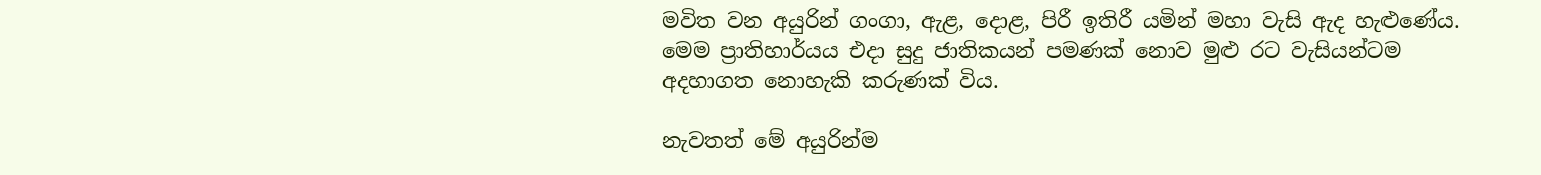මවිත වන අයුරින් ගංගා, ඇළ, දොළ, පිරී ඉතිරී යමින් මහා වැසි ඇද හැළුණේය.
මෙම ප්‍රාතිහාර්යය එදා සුදු ජාතිකයන් පමණක් නොව මුළු රට වැසියන්ටම අදහාගත නොහැකි කරුණක් විය.

නැවතත් මේ අයුරින්ම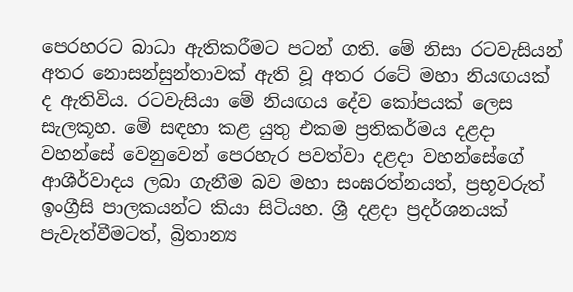පෙරහරට බාධා ඇතිකරීමට පටන් ගති. මේ නිසා රටවැසියන් අතර නොසන්සුන්තාවක්‌ ඇති වූ අතර රටේ මහා නියඟයක්‌ ද ඇතිවිය. රටවැසියා මේ නියඟය දේව කෝපයක්‌ ලෙස සැලකූහ. මේ සඳහා කළ යුතු එකම ප්‍රතිකර්මය දළදා වහන්සේ වෙනුවෙන් පෙරහැර පවත්වා දළදා වහන්සේගේ ආශීර්වාදය ලබා ගැනීම බව මහා සංඝරත්නයත්, ප්‍රභූවරුත් ඉංග්‍රීසි පාලකයන්ට කියා සිටියහ. ශ්‍රී දළදා ප්‍රදර්ශනයක්‌ පැවැත්වීමටත්, බ්‍රිතාන්‍ය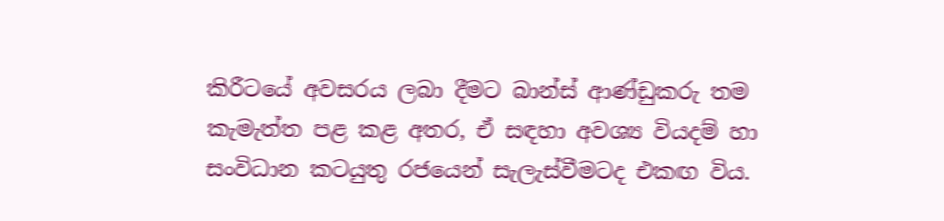කිරීටයේ අවසරය ලබා දීමට බාන්ස්‌ ආණ්‌ඩුකරු තම කැමැත්ත පළ කළ අතර, ඒ සඳහා අවශ්‍ය වියදම් හා සංවිධාන කටයුතු රජයෙන් සැලැස්‌වීමටද එකඟ විය.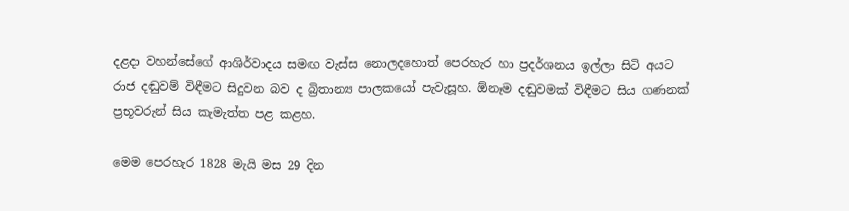දළදා වහන්සේගේ ආශිර්වාදය සමඟ වැස්‌ස නොලදහොත් පෙරහැර හා ප්‍රදර්ශනය ඉල්ලා සිටි අයට රාජ දඬුවම් විඳීමට සිදුවන බව ද බ්‍රිතාන්‍ය පාලකයෝ පැවැසූහ. ඕනෑම දඬුවමක්‌ විඳීමට සිය ගණනක්‌ ප්‍රභූවරුන් සිය කැමැත්ත පළ කළහ.

මෙම පෙරහැර 1828 මැයි මස 29 දින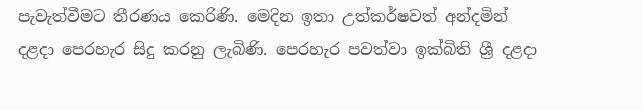පැවැත්වීමට තීරණය කෙරිණි. මෙදින ඉතා උත්කර්ෂවත් අන්දමින් දළදා පෙරහැර සිදු කරනු ලැබිණි. පෙරහැර පවත්වා ඉක්‌බිති ශ්‍රී දළදා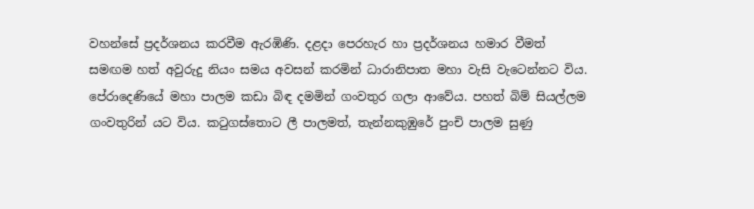වහන්සේ ප්‍රදර්ශනය කරවීම ඇරඹිණි. දළදා පෙරහැර හා ප්‍රදර්ශනය හමාර වීමත් සමඟම හත් අවුරුදු නියං සමය අවසන් කරමින් ධාරානිපාත මහා වැසි වැටෙන්නට විය. පේරාදෙණියේ මහා පාලම කඩා බිඳ දමමින් ගංවතුර ගලා ආවේය. පහත් බිම් සියල්ලම ගංවතුරින් යට විය. කටුගස්‌තොට ලී පාලමත්, තැන්නකුඹුරේ පුංචි පාලම සුණු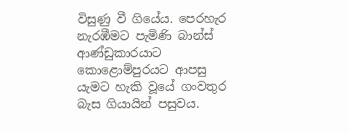විසුණු වී ගියේය. පෙරහැර නැරඹීමට පැමිණි බාන්ස්‌ ආණ්‌ඩුකාරයාට කොළොම්පුරයට ආපසු යැමට හැකි වූයේ ගංවතුර බැස ගියායින් පසුවය.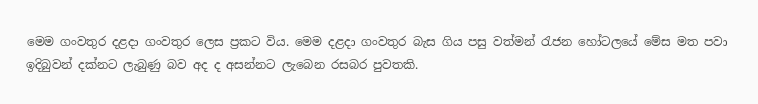මෙම ගංවතුර දළදා ගංවතුර ලෙස ප්‍රකට විය. මෙම දළදා ගංවතුර බැස ගිය පසු වත්මන් රැජන හෝටලයේ මේස මත පවා ඉදිබුවන් දක්‌නට ලැබුණු බව අද ද අසන්නට ලැබෙන රසබර පුවතකි.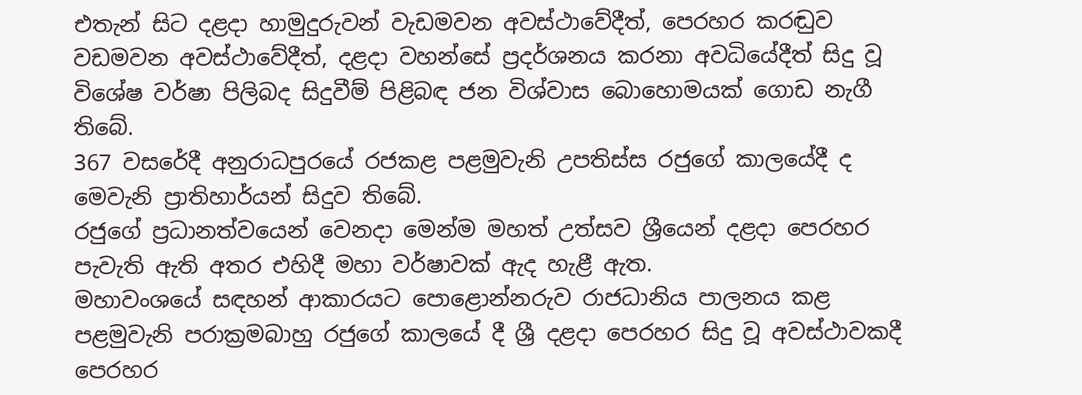එතැන් සිට දළදා හාමුදුරුවන් වැඩමවන අවස්ථාවේදීත්, පෙරහර කරඬුව වඩමවන අවස්ථාවේදීත්, දළදා වහන්සේ ප්‍රදර්ශනය කරනා අවධියේදීත් සිදු වූ විශේෂ වර්ෂා පිලිබද සිදුවීම් පිළිබඳ ජන විශ්වාස බොහොමයක් ගොඩ නැගී තිබේ.
367 වසරේදී අනුරාධපුරයේ රජකළ පළමුවැනි උපතිස්ස රජුගේ කාලයේදී ද මෙවැනි ප්‍රාතිහාර්යන් සිදුව තිබේ.
රජුගේ ප්‍රධානත්වයෙන් වෙනදා මෙන්ම මහත් උත්සව ශ්‍රීයෙන් දළදා පෙරහර පැවැති ඇති අතර එහිදී මහා වර්ෂාවක් ඇද හැළී ඇත.
මහාවංශයේ සඳහන් ආකාරයට පොළොන්නරුව රාජධානිය පාලනය කළ පළමුවැනි පරාක්‍රමබාහු රජුගේ කාලයේ දී ශ්‍රී දළදා පෙරහර සිදු වූ අවස්ථාවකදී පෙරහර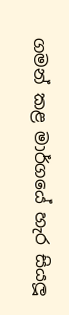ගමන් කළ මාර්ගයේ හැර සියලූ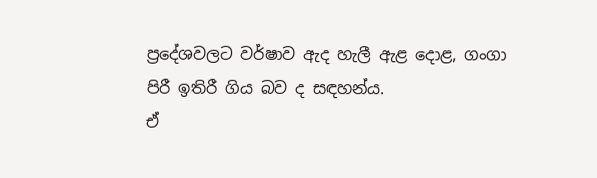ප්‍රදේශවලට වර්ෂාව ඇද හැලී ඇළ දොළ, ගංගා පිරී ඉතිරී ගිය බව ද සඳහන්ය.
ඒ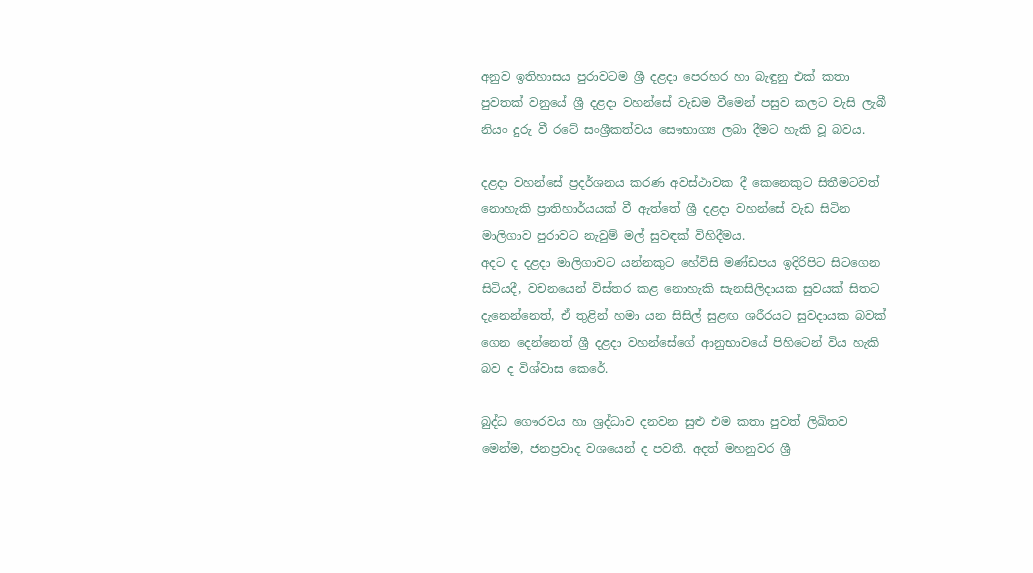අනුව ඉතිහාසය පුරාවටම ශ්‍රී දළදා පෙරහර හා බැඳුනු එක් කතා පුවතක් වනුයේ ශ්‍රී දළදා වහන්සේ වැඩම වීමෙන් පසුව කලට වැසි ලැබී නියං දුරු වී රටේ සංශ්‍රීකත්වය සෞභාග්‍ය ලබා දීමට හැකි වූ බවය.

දළදා වහන්සේ ප්‍රදර්ශනය කරණ අවස්ථාවක දී කෙනෙකුට සිතීමටවත් නොහැකි ප්‍රාතිහාර්යයක් වී ඇත්තේ ශ්‍රී දළදා වහන්සේ වැඩ සිටින මාලිගාව පුරාවට නැවුම් මල් සුවඳක් විහිදීමය.
අදට ද දළදා මාලිගාවට යන්නකුට හේවිසි මණ්ඩපය ඉදිරිපිට සිටගෙන සිටියදී, වචනයෙන් විස්තර කළ නොහැකි සැනසිලිදායක සුවයක් සිතට දැනෙන්නෙත්, ඒ තුළින් හමා යන සිසිල් සුළඟ ශරීරයට සුවදායක බවක් ගෙන දෙන්නෙත් ශ්‍රී දළදා වහන්සේගේ ආනුභාවයේ පිහිටෙන් විය හැකි බව ද විශ්වාස කෙරේ.

බුද්ධ ගෞරවය හා ශ්‍රද්ධාව දනවන සුළු එම කතා පුවත් ලිඛිතව මෙන්ම, ජනප්‍රවාද වශයෙන් ද පවතී. අදත් මහනුවර ශ්‍රී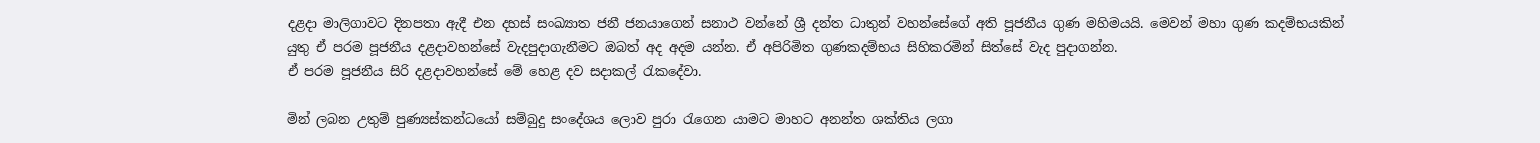දළදා මාලිගාවට දිනපතා ඇදී එන දහස් සංඛ්‍යාත ජනී ජනයාගෙන් සනාථ වන්නේ ශ්‍රී දන්ත ධාතුන් වහන්සේගේ අති පූජනීය ගුණ මහිමයයි. මෙවන් මහා ගුණ කදම්භයකින් යුතු ඒ පරම පූජනීය දළදාවහන්සේ වැදපුදාගැනීමට ඔබත් අද අදම යන්න. ඒ අපිරිමිත ගුණකදම්භය සිහිකරමින් සිත්සේ වැද පුදාගන්න.
ඒ පරම පූජනීය සිරි දළදාවහන්සේ මේ හෙළ දව සදාකල් රැකදේවා.

මින් ලබන උතුම් පුණ්‍යස්කන්ධයෝ සම්බුදු සංදේශය ලොව පුරා රැගෙන යාමට මාහට අනන්ත ශක්තිය ලගා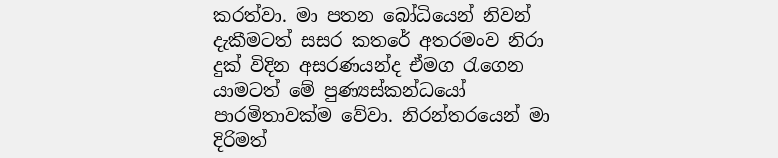කරත්වා. මා පතන බෝධියෙන් නිවන් දැකීමටත් සසර කතරේ අතරමංව නිරා දුක් විදින අසරණයන්ද ඒමග රැගෙන යාමටත් මේ පුණ්‍යස්කන්ධයෝ පාරමිතාවක්ම වේවා. නිරන්තරයෙන් මා දිරිමත්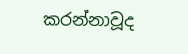කරන්නාවූද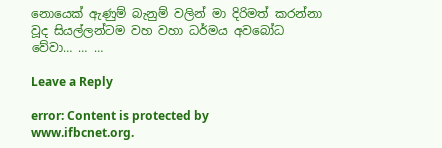නොයෙක් ඇණුම් බැනුම් වලින් මා දිරිමත් කරන්නා වූද සියල්ලන්ටම වහ වහා ධර්මය අවබෝධ වේවා… … …

Leave a Reply

error: Content is protected by www.ifbcnet.org.